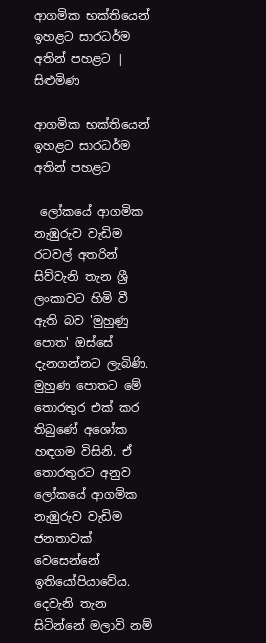ආගමික භක්තියෙන් ඉහළට සාරධර්ම අතින් පහළට | සිළුමිණ

ආගමික භක්තියෙන් ඉහළට සාරධර්ම අතින් පහළට

 ලෝකයේ ආගමික නැඹුරුව වැඩිම රටවල් අතරින් සිව්වැනි තැන ශ්‍රී ලංකාවට හිමි වී ඇති බව 'මුහුණු පොත' ඔස්සේ දැනගන්නට ලැබිණි. මුහුණ පොතට මේ තොරතුර එක් කර තිබුණේ අශෝක හඳගම විසිනි. ඒ තොරතුරට අනුව ලෝකයේ ආගමික නැඹුරුව වැඩිම ජනතාවක් වෙසෙන්නේ ඉතියෝපියාවේය. දෙවැනි තැන සිටින්නේ මලාවි නම්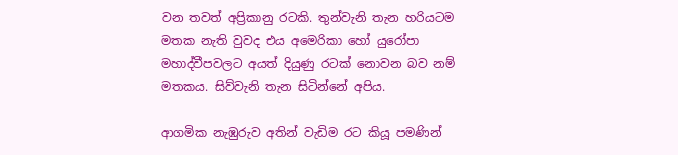වන තවත් අප්‍රිකානු රටකි. තුන්වැනි තැන හරියටම මතක නැති වුවද එය අමෙරිකා හෝ යුරෝපා මහාද්වීපවලට අයත් දියුණු රටක් නොවන බව නම් මතකය. සිව්වැනි තැන සිටින්නේ අපිය.

ආගමික නැඹුරුව අතින් වැඩිම රට කියූ පමණින්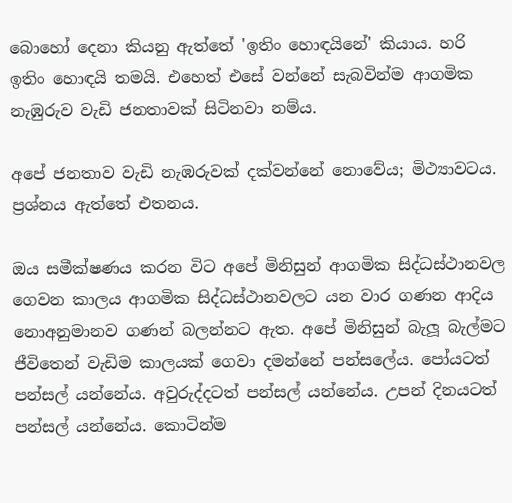බොහෝ දෙනා කියනු ඇත්තේ 'ඉතිං හොඳයිනේ' කියාය. හරි ඉතිං හොඳයි තමයි. එහෙත් එසේ වන්නේ සැබවින්ම ආගමික නැඹුරුව වැඩි ජනතාවක් සිටිනවා නම්ය.

අපේ ජනතාව වැඩි නැඹරුවක් දක්වන්නේ නොවේය; මිථ්‍යාවටය. ප්‍රශ්නය ඇත්තේ එතනය.

ඔය සමීක්ෂණය කරන විට අපේ මිනිසුන් ආගමික සිද්ධස්ථානවල ගෙවන කාලය ආගමික සිද්ධස්ථානවලට යන වාර ගණන ආදිය නොඅනුමානව ගණන් බලන්නට ඇත. අපේ මිනිසුන් බැලූ බැල්මට ජීවිතෙන් වැඩිම කාලයක් ගෙවා දමන්නේ පන්සලේය. පෝයටත් පන්සල් යන්නේය. අවුරුද්දටත් පන්සල් යන්නේය. උපන් දිනයටත් පන්සල් යන්නේය. කොටින්ම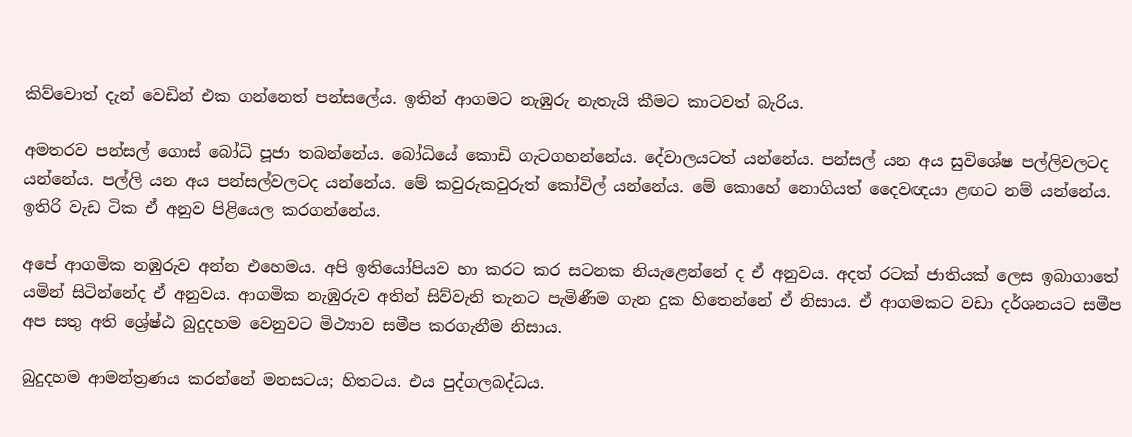කිව්වොත් දැන් වෙඩින් එක ගන්නෙත් පන්සලේය. ඉතින් ආගමට නැඹුරු නැතැයි කීමට කාටවත් බැරිය.

අමතරව පන්සල් ගොස් බෝධි පූජා තබන්නේය. බෝධියේ කොඩි ගැටගහන්නේය. දේවාලයටත් යන්නේය. පන්සල් යන අය සුවිශේෂ පල්ලිවලටද යන්නේය. පල්ලි යන අය පන්සල්වලටද යන්නේය. මේ කවුරුකවුරුත් කෝවිල් යන්නේය. මේ කොහේ නොගියත් දෛවඥයා ළඟට නම් යන්නේය. ඉතිරි වැඩ ටික ඒ අනුව පිළියෙල කරගන්නේය.

අපේ ආගමික නඹුරුව අන්න එහෙමය. අපි ඉතියෝපියව හා කරට කර සටනක නියැළෙන්නේ ද ඒ අනුවය. අදත් රටක් ජාතියක් ලෙස ඉබාගාතේ යමින් සිටින්නේද ඒ අනුවය. ආගමික නැඹුරුව අතින් සිව්වැනි තැනට පැමිණීම ගැන දුක හිතෙන්නේ ඒ නිසාය. ඒ ආගමකට වඩා දර්ශනයට සමීප අප සතු අති ශ්‍රේෂ්ඨ බුදුදහම වෙනුවට මිථ්‍යාව සමීප කරගැනීම නිසාය.

බුදුදහම ආමන්ත්‍රණය කරන්නේ මනසටය; හිතටය. එය පුද්ගලබද්ධය.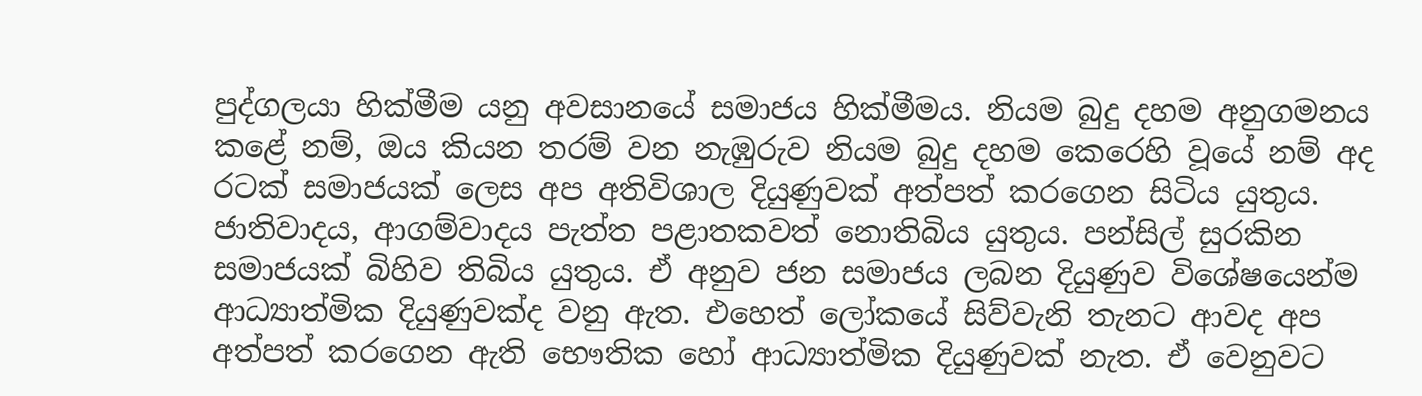පුද්ගලයා හික්මීම යනු අවසානයේ සමාජය හික්මීමය. නියම බුදු දහම අනුගමනය කළේ නම්, ඔය කියන තරම් වන නැඹුරුව නියම බුදු දහම කෙරෙහි වූයේ නම් අද රටක් සමාජයක් ලෙස අප අතිවිශාල දියුණුවක් අත්පත් කරගෙන සිටිය යුතුය. ජාතිවාදය, ආගම්වාදය පැත්ත පළාතකවත් නොතිබිය යුතුය. පන්සිල් සුරකින සමාජයක් බිහිව තිබිය යුතුය. ඒ අනුව ජන සමාජය ලබන දියුණුව විශේෂයෙන්ම ආධ්‍යාත්මික දියුණුවක්ද වනු ඇත. එහෙත් ලෝකයේ සිව්වැනි තැනට ආවද අප අත්පත් කරගෙන ඇති භෞතික හෝ ආධ්‍යාත්මික දියුණුවක් නැත. ඒ වෙනුවට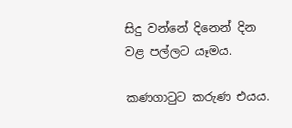සිදු වන්නේ දිනෙන් දින වළ පල්ලට යෑමය.

කණගාටුට කරුණ එයය.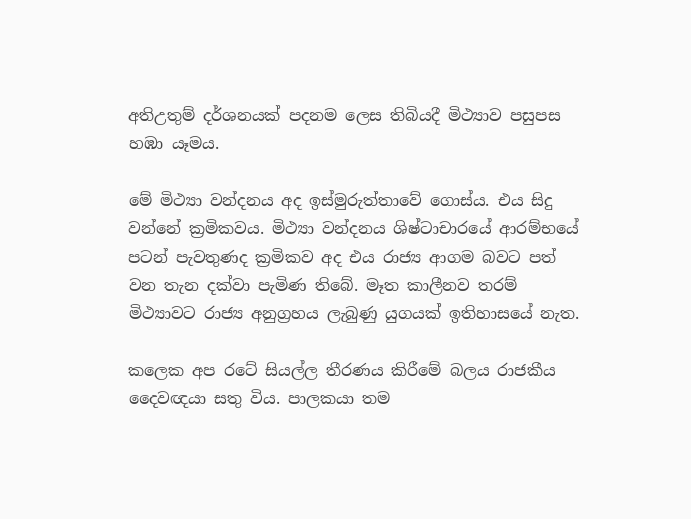අතිඋතුම් දර්ශනයක් පදනම ලෙස තිබියදී මිථ්‍යාව පසුපස හඹා යෑමය.

මේ මිථ්‍යා වන්දනය අද ඉස්මුරුත්තාවේ ගොස්ය. එය සිදු වන්නේ ක්‍රමිකවය. මිථ්‍යා වන්දනය ශිෂ්ටාචාරයේ ආරම්භයේ පටන් පැවතුණද ක්‍රමිකව අද එය රාජ්‍ය ආගම බවට පත් වන තැන දක්වා පැමිණ තිබේ. මෑත කාලීනව තරම් මිථ්‍යාවට රාජ්‍ය අනුග්‍රහය ලැබුණු යුගයක් ඉතිහාසයේ නැත.

කලෙක අප රටේ සියල්ල තීරණය කිරීමේ බලය රාජකීය දෛවඥයා සතු විය. පාලකයා තම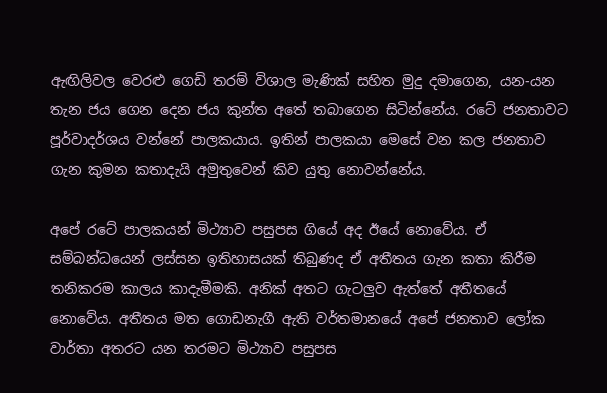ඇඟිලිවල වෙරළු ගෙඩි තරම් විශාල මැණික් සහිත මුදු දමාගෙන, යන-යන තැන ජය ගෙන දෙන ජය කුන්ත අතේ තබාගෙන සිටින්නේය. රටේ ජනතාවට පූර්වාදර්ශය වන්නේ පාලකයාය. ඉතින් පාලකයා මෙසේ වන කල ජනතාව ගැන කුමන කතාදැයි අමුතුවෙන් කිව යුතු නොවන්නේය.

අපේ රටේ පාලකයන් මිථ්‍යාව පසුපස ගියේ අද ඊයේ නොවේය. ඒ සම්බන්ධයෙන් ලස්සන ඉතිහාසයක් තිබුණද ඒ අතීතය ගැන කතා කිරීම තනිකරම කාලය කාදැමීමකි. අනික් අතට ගැටලුව ඇත්තේ අතීතයේ නොවේය. අතීතය මත ගොඩනැගී ඇති වර්තමානයේ අපේ ජනතාව ලෝක වාර්තා අතරට යන තරමට මිථ්‍යාව පසුපස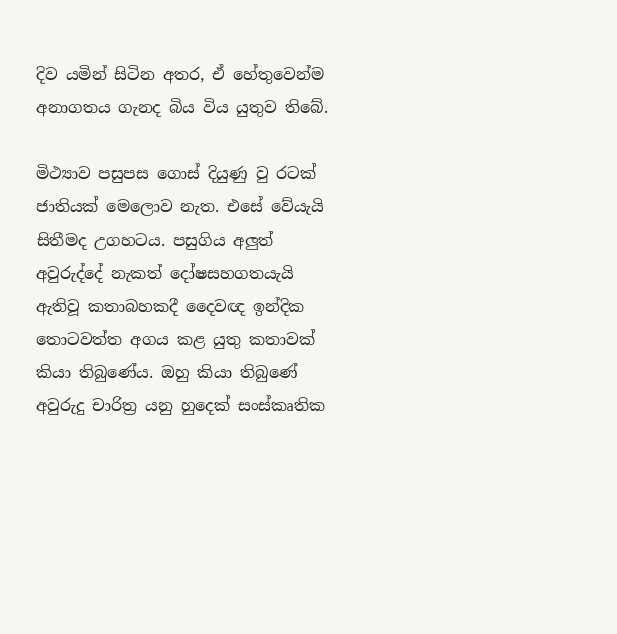දිව යමින් සිටින අතර, ඒ හේතුවෙන්ම අනාගතය ගැනද බිය විය යුතුව තිබේ.

මිථ්‍යාව පසුපස ගොස් දියුණු වු රටක් ජාතියක් මෙලොව නැත. එසේ වේයැයි සිතීමද උගහටය. පසුගිය අලුත් අවුරුද්දේ නැකත් දෝෂසහගතයැයි ඇතිවූ කතාබහකදී දෛවඥ ඉන්දික තොටවත්ත අගය කළ යුතු කතාවක් කියා තිබුණේය. ඔහු කියා තිබුණේ අවුරුදු චාරිත්‍ර යනු හුදෙක් සංස්කෘතික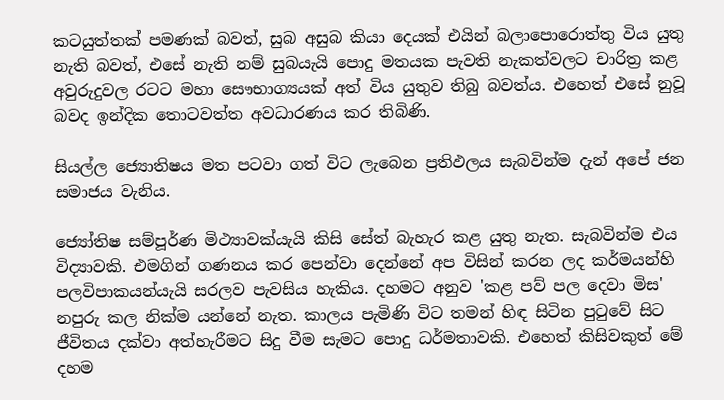කටයුත්තක් පමණක් බවත්, සුබ අසුබ කියා දෙයක් එයින් බලාපොරොත්තු විය යුතු නැති බවත්, එසේ නැති නම් සුබයැයි පොදු මතයක පැවති නැකත්වලට චාරිත්‍ර කළ අවුරුදුවල රටට මහා සෞභාග්‍යයක් අත් විය යුතුව තිබු බවත්ය. එහෙත් එසේ නුවූ බවද ඉන්දික තොටවත්ත අවධාරණය කර තිබිණි.

සියල්ල ජ්‍යොතිෂය මත පටවා ගත් විට ලැබෙන ප්‍රතිඵලය සැබවින්ම දැන් අපේ ජන සමාජය වැනිය.

ජ්‍යෝතිෂ සම්පූර්ණ මිථ්‍යාවක්යැයි කිසි සේත් බැහැර කළ යුතු නැත. සැබවින්ම එය විද්‍යාවකි. එමගින් ගණනය කර පෙන්වා දෙන්නේ අප විසින් කරන ලද කර්මයන්හි පලවිපාකයන්යැයි සරලව පැවසිය හැකිය. දහමට අනුව 'කළ පව් පල දෙවා මිස' නපුරු කල නික්ම යන්නේ නැත. කාලය පැමිණි විට තමන් හිඳ සිටින පුටුවේ සිට ජීවිතය දක්වා අත්හැරීමට සිදු වීම සැමට පොදු ධර්මතාවකි. එහෙත් කිසිවකුත් මේ දහම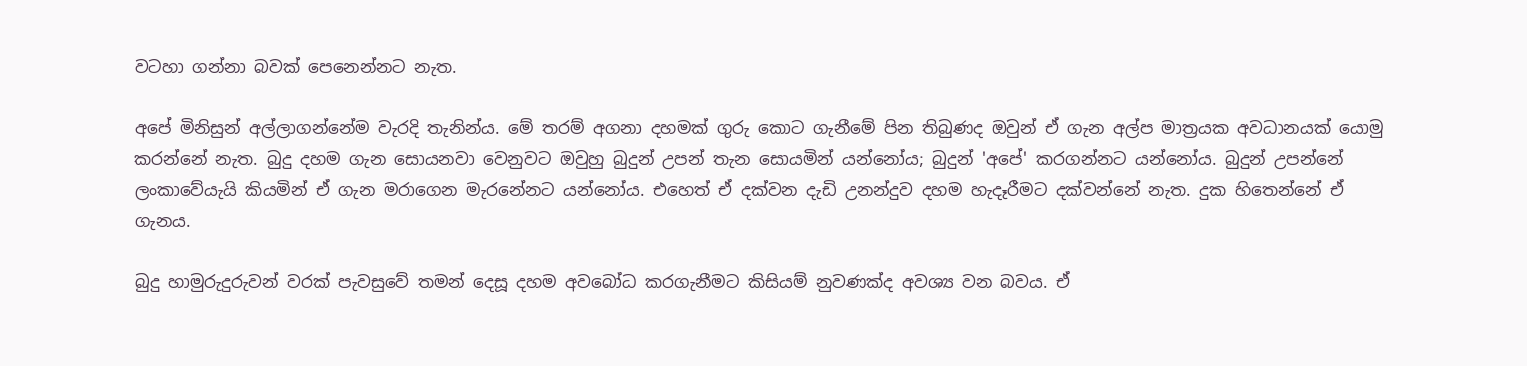වටහා ගන්නා බවක් පෙනෙන්නට නැත‍.

අපේ මිනිසුන් අල්ලාගන්නේම වැරදි තැනින්ය. මේ තරම් අගනා දහමක් ගුරු කොට ගැනීමේ පින තිබුණද ඔවුන් ඒ ගැන අල්ප මාත්‍රයක අවධානයක් යොමු කරන්නේ නැත. බුදු දහම ගැන සොයනවා වෙනුවට ඔවුහු බුදුන් උපන් තැන සොයමින් යන්නෝය; බුදුන් 'අපේ' කරගන්නට යන්නෝය. බුදුන් උපන්නේ ලංකාවේයැයි කියමින් ඒ ගැන මරාගෙන මැරනේනට යන්නෝය. එහෙත් ඒ දක්වන දැඩි උනන්දුව දහම හැදෑරීමට දක්වන්නේ නැත. දුක හිතෙන්නේ ඒ ගැනය.

බුදු හාමුරුදුරුවන් වරක් පැවසුවේ තමන් දෙසූ දහම අවබෝධ කරගැනීමට කිසියම් නුවණක්ද අවශ්‍ය වන බවය. ඒ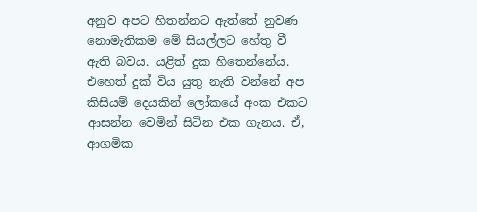අනුව අපට හිතන්නට ඇත්තේ නුවණ නොමැතිකම මේ සියල්ලට හේතු වී ඇති බවය. යළිත් දුක හිතෙන්නේය. එහෙත් දුක් විය යුතු නැති වන්නේ අප කිසියම් දෙයකින් ලෝකයේ අංක එකට ආසන්න වෙමින් සිටින එක ගැනය. ඒ, ආගමික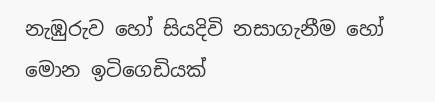නැඹුරුව හෝ සියදිවි නසාගැනීම හෝ මොන ඉටිගෙඩියක්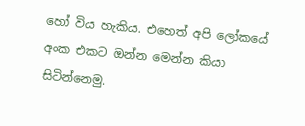හෝ විය හැකිය. එහෙත් අපි ලෝකයේ අංක එකට ඔන්න මෙන්න කියා සිටින්නෙමු.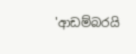'ආඩම්බරයි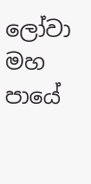ලෝවා මහ පායේ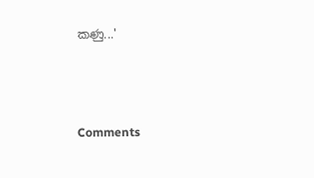කණු...'



Comments